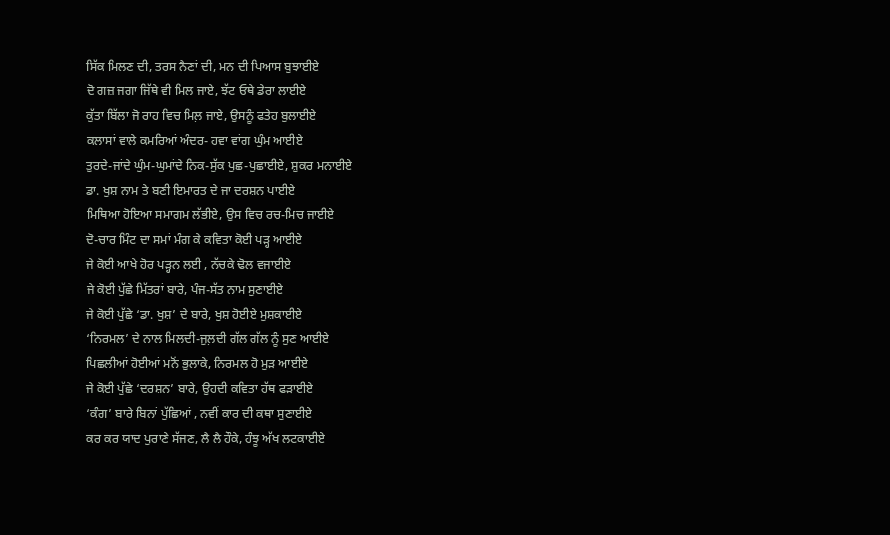ਸਿੱਕ ਮਿਲਣ ਦੀ, ਤਰਸ ਨੈਣਾਂ ਦੀ, ਮਨ ਦੀ ਪਿਆਸ ਬੁਝਾਈਏ
ਦੋ ਗਜ਼ ਜਗਾ ਜਿੱਥੇ ਵੀ ਮਿਲ ਜਾਏ, ਝੱਟ ਓਥੇ ਡੇਰਾ ਲਾਈਏ
ਕੁੱਤਾ ਬਿੱਲਾ ਜੋ ਰਾਹ ਵਿਚ ਮਿਲ਼ ਜਾਏ, ਉਸਨੂੰ ਫਤੇਹ ਬੁਲਾਈਏ
ਕਲਾਸਾਂ ਵਾਲੇ ਕਮਰਿਆਂ ਅੰਦਰ- ਹਵਾ ਵਾਂਗ ਘੁੰਮ ਆਈਏ
ਤੁਰਦੇ-ਜਾਂਦੇ ਘੁੰਮ-ਘੁਮਾਂਦੇ ਨਿਕ-ਸੁੱਕ ਪੁਛ-ਪੁਛਾਈਏ, ਸ਼ੁਕਰ ਮਨਾਈਏ
ਡਾ. ਖੁਸ਼ ਨਾਮ ਤੇ ਬਣੀ ਇਮਾਰਤ ਦੇ ਜਾ ਦਰਸ਼ਨ ਪਾਈਏ
ਮਿਥਿਆ ਹੋਇਆ ਸਮਾਗਮ ਲੱਭੀਏ, ਉਸ ਵਿਚ ਰਚ-ਮਿਚ ਜਾਈਏ
ਦੋ-ਚਾਰ ਮਿੰਟ ਦਾ ਸਮਾਂ ਮੰਗ ਕੇ ਕਵਿਤਾ ਕੋਈ ਪੜ੍ਹ ਆਈਏ
ਜੇ ਕੋਈ ਆਖੇ ਹੋਰ ਪੜ੍ਹਨ ਲਈ , ਨੱਚਕੇ ਢੋਲ ਵਜਾਈਏ
ਜੇ ਕੋਈ ਪੁੱਛੇ ਮਿੱਤਰਾਂ ਬਾਰੇ, ਪੰਜ-ਸੱਤ ਨਾਮ ਸੁਣਾਈਏ
ਜੇ ਕੋਈ ਪੁੱਛੇ ‘ਡਾ. ਖੁਸ਼’ ਦੇ ਬਾਰੇ, ਖੁਸ਼ ਹੋਈਏ ਮੁਸ਼ਕਾਈਏ
‘ਨਿਰਮਲ’ ਦੇ ਨਾਲ ਮਿਲਦੀ-ਜੁਲ਼ਦੀ ਗੱਲ ਗੱਲ ਨੂੰ ਸੁਣ ਆਈਏ
ਪਿਛਲੀਆਂ ਹੋਈਆਂ ਮਨੋਂ ਭੁਲਾਕੇ, ਨਿਰਮਲ ਹੋ ਮੁੜ ਆਈਏ
ਜੇ ਕੋਈ ਪੁੱਛੇ ‘ਦਰਸ਼ਨ’ ਬਾਰੇ, ਉਹਦੀ ਕਵਿਤਾ ਹੱਥ ਫੜਾਈਏ
‘ਕੰਗ’ ਬਾਰੇ ਬਿਨਾਂ ਪੁੱਛਿਆਂ , ਨਵੀਂ ਕਾਰ ਦੀ ਕਥਾ ਸੁਣਾਈਏ
ਕਰ ਕਰ ਯਾਦ ਪੁਰਾਣੇ ਸੱਜਣ, ਲੈ ਲੈ ਹੌਕੇ, ਹੰਝੂ ਅੱਖ ਲਟਕਾਈਏ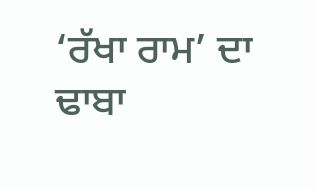‘ਰੱਖਾ ਰਾਮ’ ਦਾ ਢਾਬਾ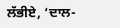ਲੱਭੀਏ, ‘ਦਾਲ-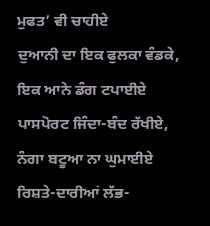ਮੁਫਤ’ ਵੀ ਚਾਹੀਏ
ਦੁਆਨੀ ਦਾ ਇਕ ਫੁਲਕਾ ਵੰਡਕੇ, ਇਕ ਆਨੇ ਡੰਗ ਟਪਾਈਏ
ਪਾਸਪੋਰਟ ਜਿੰਦਾ-ਬੰਦ ਰੱਖੀਏ, ਨੰਗਾ ਬਟੂਆ ਨਾ ਘੁਮਾਈਏ
ਰਿਸ਼ਤੇ-ਦਾਰੀਆਂ ਲੱਭ-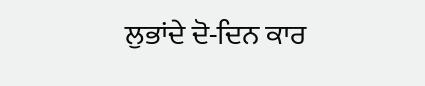ਲੁਭਾਂਦੇ ਦੋ-ਦਿਨ ਕਾਰ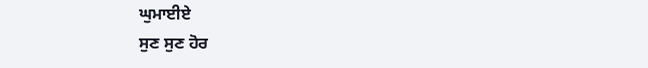ਘੁਮਾਈਏ
ਸੁਣ ਸੁਣ ਹੋਰ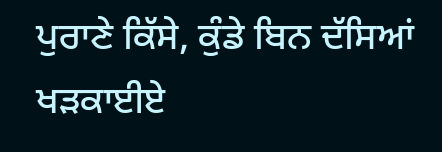ਪੁਰਾਣੇ ਕਿੱਸੇ, ਕੁੰਡੇ ਬਿਨ ਦੱਸਿਆਂ ਖੜਕਾਈਏ